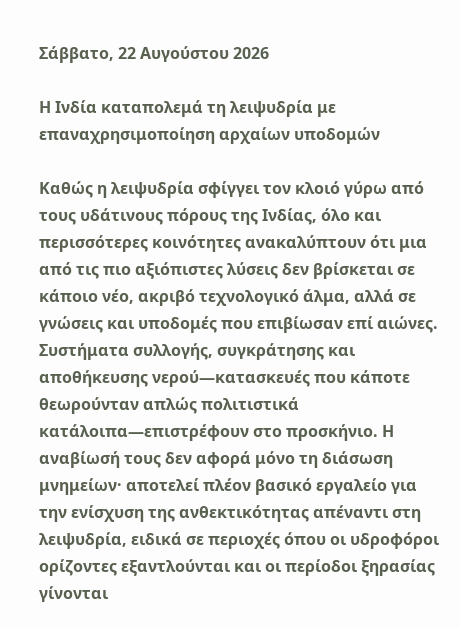Σάββατο, 22 Αυγούστου 2026

Η Ινδία καταπολεμά τη λειψυδρία με επαναχρησιμοποίηση αρχαίων υποδομών

Καθώς η λειψυδρία σφίγγει τον κλοιό γύρω από τους υδάτινους πόρους της Ινδίας, όλο και περισσότερες κοινότητες ανακαλύπτουν ότι μια από τις πιο αξιόπιστες λύσεις δεν βρίσκεται σε κάποιο νέο, ακριβό τεχνολογικό άλμα, αλλά σε γνώσεις και υποδομές που επιβίωσαν επί αιώνες. Συστήματα συλλογής, συγκράτησης και αποθήκευσης νερού—κατασκευές που κάποτε θεωρούνταν απλώς πολιτιστικά κατάλοιπα—επιστρέφουν στο προσκήνιο. Η αναβίωσή τους δεν αφορά μόνο τη διάσωση μνημείων· αποτελεί πλέον βασικό εργαλείο για την ενίσχυση της ανθεκτικότητας απέναντι στη λειψυδρία, ειδικά σε περιοχές όπου οι υδροφόροι ορίζοντες εξαντλούνται και οι περίοδοι ξηρασίας γίνονται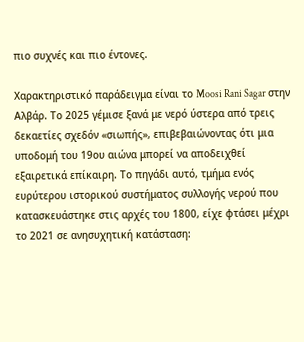πιο συχνές και πιο έντονες.

Χαρακτηριστικό παράδειγμα είναι το Moosi Rani Sagar στην Αλβάρ. Το 2025 γέμισε ξανά με νερό ύστερα από τρεις δεκαετίες σχεδόν «σιωπής», επιβεβαιώνοντας ότι μια υποδομή του 19ου αιώνα μπορεί να αποδειχθεί εξαιρετικά επίκαιρη. Το πηγάδι αυτό, τμήμα ενός ευρύτερου ιστορικού συστήματος συλλογής νερού που κατασκευάστηκε στις αρχές του 1800, είχε φτάσει μέχρι το 2021 σε ανησυχητική κατάσταση: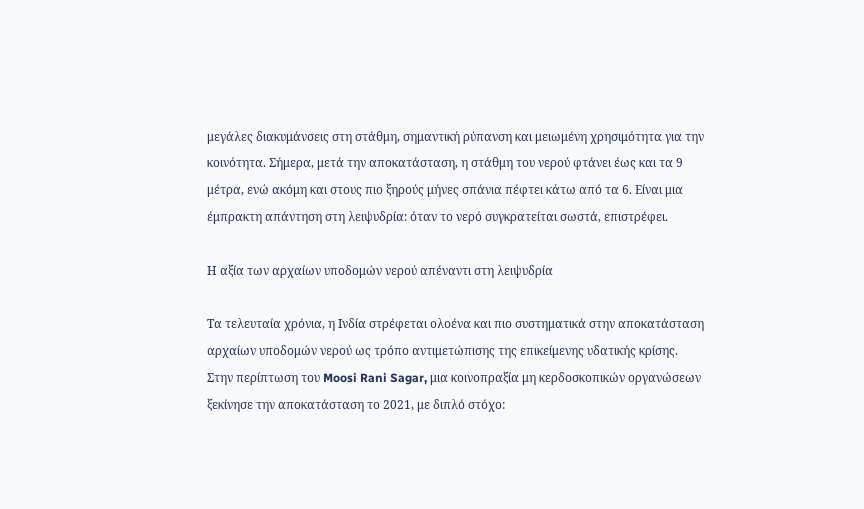μεγάλες διακυμάνσεις στη στάθμη, σημαντική ρύπανση και μειωμένη χρησιμότητα για την κοινότητα. Σήμερα, μετά την αποκατάσταση, η στάθμη του νερού φτάνει έως και τα 9 μέτρα, ενώ ακόμη και στους πιο ξηρούς μήνες σπάνια πέφτει κάτω από τα 6. Είναι μια έμπρακτη απάντηση στη λειψυδρία: όταν το νερό συγκρατείται σωστά, επιστρέφει.

Η αξία των αρχαίων υποδομών νερού απέναντι στη λειψυδρία

Τα τελευταία χρόνια, η Ινδία στρέφεται ολοένα και πιο συστηματικά στην αποκατάσταση αρχαίων υποδομών νερού ως τρόπο αντιμετώπισης της επικείμενης υδατικής κρίσης. Στην περίπτωση του Moosi Rani Sagar, μια κοινοπραξία μη κερδοσκοπικών οργανώσεων ξεκίνησε την αποκατάσταση το 2021, με διπλό στόχο: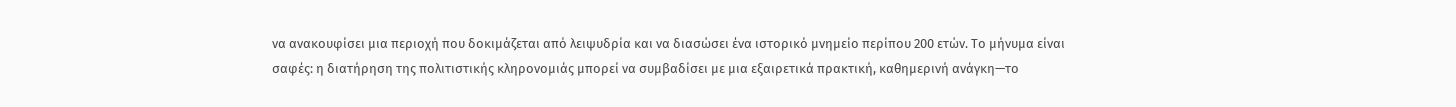να ανακουφίσει μια περιοχή που δοκιμάζεται από λειψυδρία και να διασώσει ένα ιστορικό μνημείο περίπου 200 ετών. Το μήνυμα είναι σαφές: η διατήρηση της πολιτιστικής κληρονομιάς μπορεί να συμβαδίσει με μια εξαιρετικά πρακτική, καθημερινή ανάγκη—το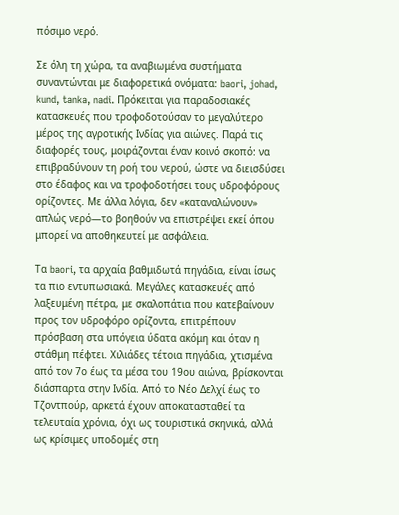πόσιμο νερό.

Σε όλη τη χώρα, τα αναβιωμένα συστήματα συναντώνται με διαφορετικά ονόματα: baori, johad, kund, tanka, nadi. Πρόκειται για παραδοσιακές κατασκευές που τροφοδοτούσαν το μεγαλύτερο μέρος της αγροτικής Ινδίας για αιώνες. Παρά τις διαφορές τους, μοιράζονται έναν κοινό σκοπό: να επιβραδύνουν τη ροή του νερού, ώστε να διεισδύσει στο έδαφος και να τροφοδοτήσει τους υδροφόρους ορίζοντες. Με άλλα λόγια, δεν «καταναλώνουν» απλώς νερό—το βοηθούν να επιστρέψει εκεί όπου μπορεί να αποθηκευτεί με ασφάλεια.

Τα baori, τα αρχαία βαθμιδωτά πηγάδια, είναι ίσως τα πιο εντυπωσιακά. Μεγάλες κατασκευές από λαξευμένη πέτρα, με σκαλοπάτια που κατεβαίνουν προς τον υδροφόρο ορίζοντα, επιτρέπουν πρόσβαση στα υπόγεια ύδατα ακόμη και όταν η στάθμη πέφτει. Χιλιάδες τέτοια πηγάδια, χτισμένα από τον 7ο έως τα μέσα του 19ου αιώνα, βρίσκονται διάσπαρτα στην Ινδία. Από το Νέο Δελχί έως το Τζοντπούρ, αρκετά έχουν αποκατασταθεί τα τελευταία χρόνια, όχι ως τουριστικά σκηνικά, αλλά ως κρίσιμες υποδομές στη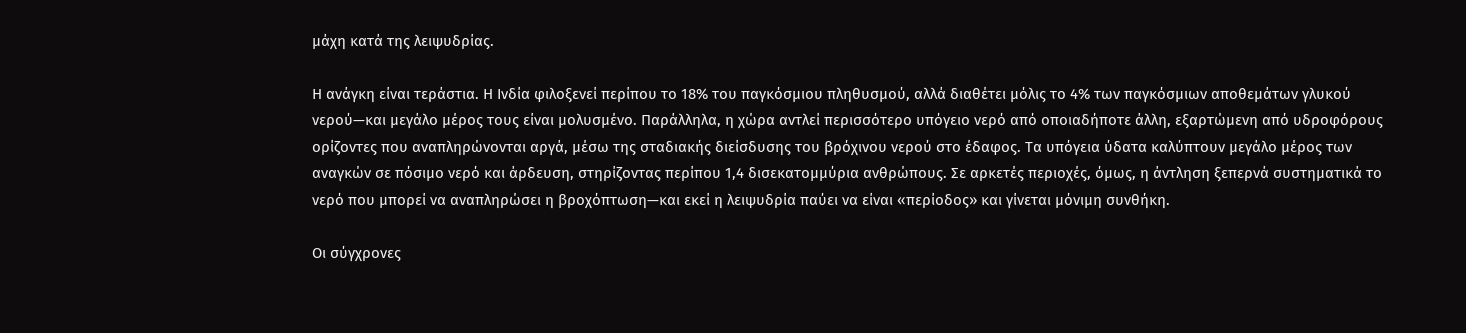μάχη κατά της λειψυδρίας.

Η ανάγκη είναι τεράστια. Η Ινδία φιλοξενεί περίπου το 18% του παγκόσμιου πληθυσμού, αλλά διαθέτει μόλις το 4% των παγκόσμιων αποθεμάτων γλυκού νερού—και μεγάλο μέρος τους είναι μολυσμένο. Παράλληλα, η χώρα αντλεί περισσότερο υπόγειο νερό από οποιαδήποτε άλλη, εξαρτώμενη από υδροφόρους ορίζοντες που αναπληρώνονται αργά, μέσω της σταδιακής διείσδυσης του βρόχινου νερού στο έδαφος. Τα υπόγεια ύδατα καλύπτουν μεγάλο μέρος των αναγκών σε πόσιμο νερό και άρδευση, στηρίζοντας περίπου 1,4 δισεκατομμύρια ανθρώπους. Σε αρκετές περιοχές, όμως, η άντληση ξεπερνά συστηματικά το νερό που μπορεί να αναπληρώσει η βροχόπτωση—και εκεί η λειψυδρία παύει να είναι «περίοδος» και γίνεται μόνιμη συνθήκη.

Οι σύγχρονες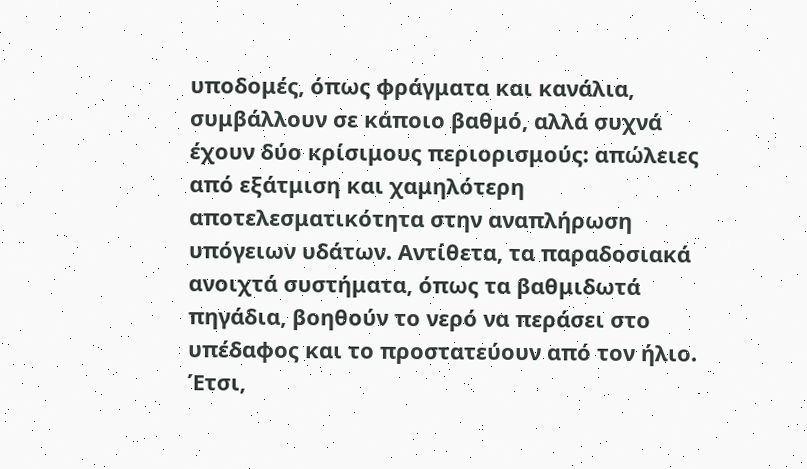υποδομές, όπως φράγματα και κανάλια, συμβάλλουν σε κάποιο βαθμό, αλλά συχνά έχουν δύο κρίσιμους περιορισμούς: απώλειες από εξάτμιση και χαμηλότερη αποτελεσματικότητα στην αναπλήρωση υπόγειων υδάτων. Αντίθετα, τα παραδοσιακά ανοιχτά συστήματα, όπως τα βαθμιδωτά πηγάδια, βοηθούν το νερό να περάσει στο υπέδαφος και το προστατεύουν από τον ήλιο. Έτσι,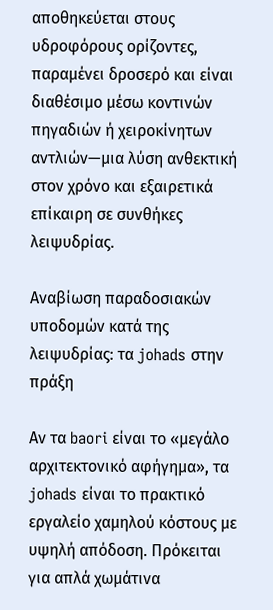αποθηκεύεται στους υδροφόρους ορίζοντες, παραμένει δροσερό και είναι διαθέσιμο μέσω κοντινών πηγαδιών ή χειροκίνητων αντλιών—μια λύση ανθεκτική στον χρόνο και εξαιρετικά επίκαιρη σε συνθήκες λειψυδρίας.

Αναβίωση παραδοσιακών υποδομών κατά της λειψυδρίας: τα johads στην πράξη

Αν τα baori είναι το «μεγάλο αρχιτεκτονικό αφήγημα», τα johads είναι το πρακτικό εργαλείο χαμηλού κόστους με υψηλή απόδοση. Πρόκειται για απλά χωμάτινα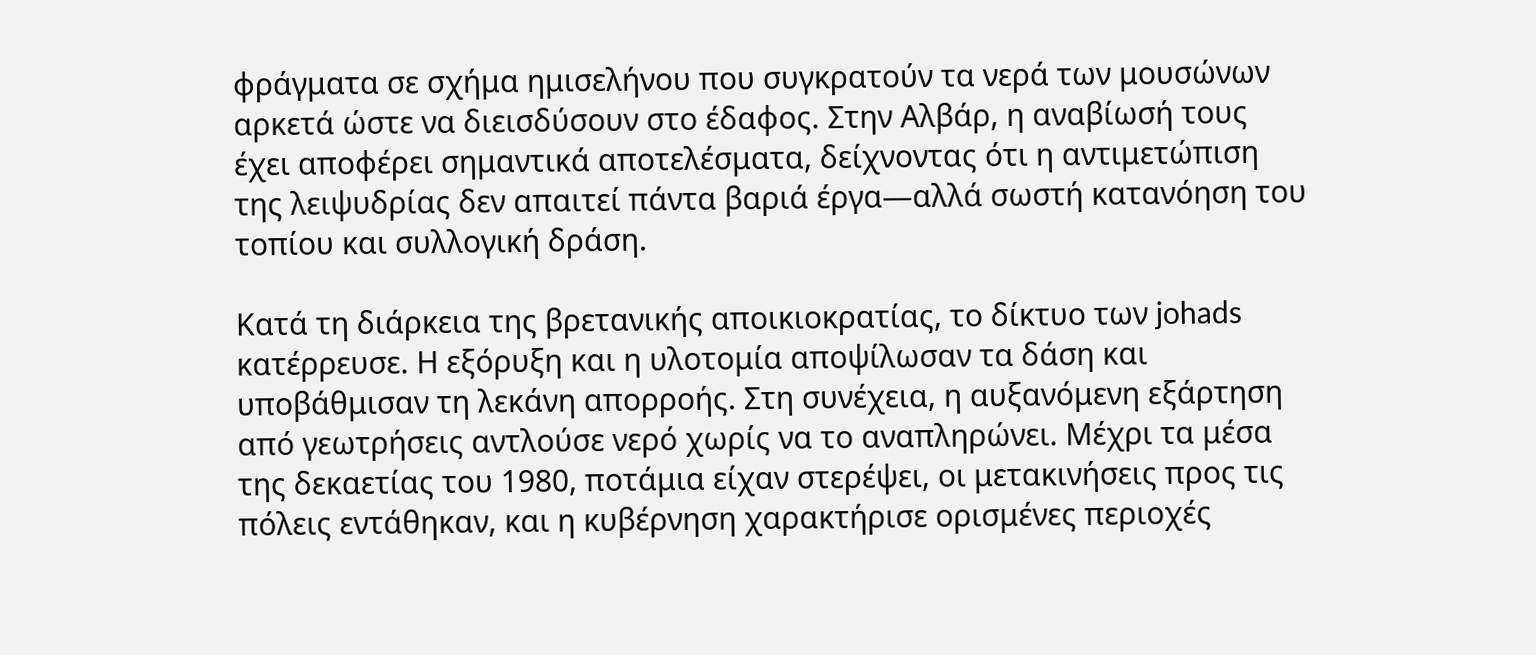φράγματα σε σχήμα ημισελήνου που συγκρατούν τα νερά των μουσώνων αρκετά ώστε να διεισδύσουν στο έδαφος. Στην Αλβάρ, η αναβίωσή τους έχει αποφέρει σημαντικά αποτελέσματα, δείχνοντας ότι η αντιμετώπιση της λειψυδρίας δεν απαιτεί πάντα βαριά έργα—αλλά σωστή κατανόηση του τοπίου και συλλογική δράση.

Κατά τη διάρκεια της βρετανικής αποικιοκρατίας, το δίκτυο των johads κατέρρευσε. Η εξόρυξη και η υλοτομία αποψίλωσαν τα δάση και υποβάθμισαν τη λεκάνη απορροής. Στη συνέχεια, η αυξανόμενη εξάρτηση από γεωτρήσεις αντλούσε νερό χωρίς να το αναπληρώνει. Μέχρι τα μέσα της δεκαετίας του 1980, ποτάμια είχαν στερέψει, οι μετακινήσεις προς τις πόλεις εντάθηκαν, και η κυβέρνηση χαρακτήρισε ορισμένες περιοχές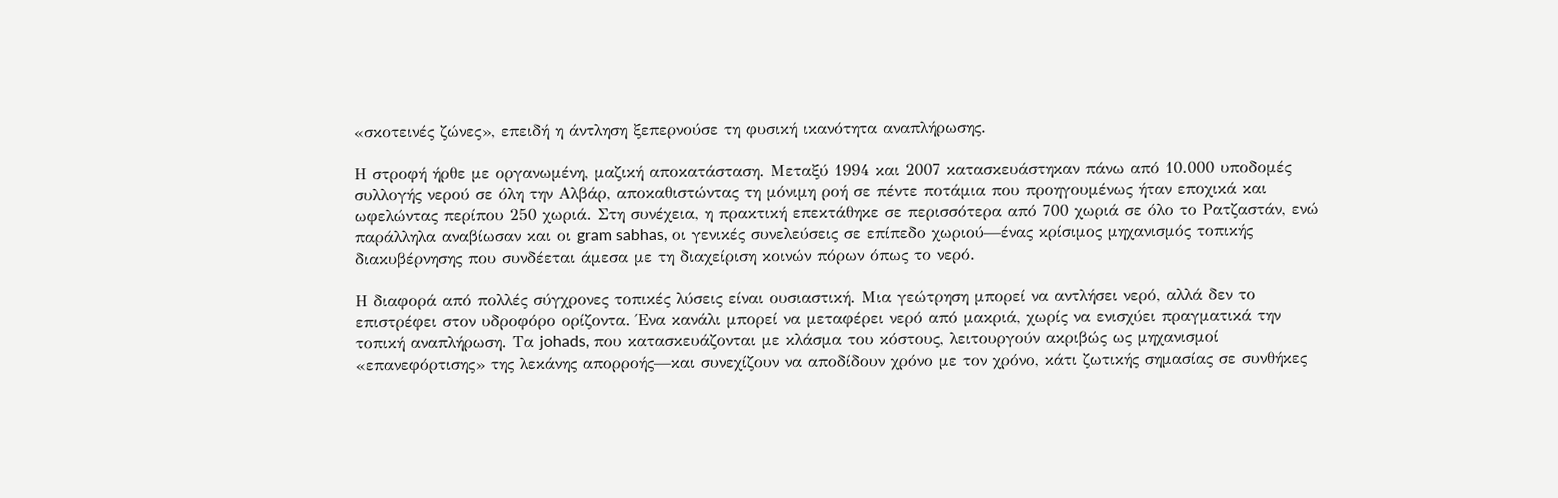«σκοτεινές ζώνες», επειδή η άντληση ξεπερνούσε τη φυσική ικανότητα αναπλήρωσης.

Η στροφή ήρθε με οργανωμένη, μαζική αποκατάσταση. Μεταξύ 1994 και 2007 κατασκευάστηκαν πάνω από 10.000 υποδομές συλλογής νερού σε όλη την Αλβάρ, αποκαθιστώντας τη μόνιμη ροή σε πέντε ποτάμια που προηγουμένως ήταν εποχικά και ωφελώντας περίπου 250 χωριά. Στη συνέχεια, η πρακτική επεκτάθηκε σε περισσότερα από 700 χωριά σε όλο το Ρατζαστάν, ενώ παράλληλα αναβίωσαν και οι gram sabhas, οι γενικές συνελεύσεις σε επίπεδο χωριού—ένας κρίσιμος μηχανισμός τοπικής διακυβέρνησης που συνδέεται άμεσα με τη διαχείριση κοινών πόρων όπως το νερό.

Η διαφορά από πολλές σύγχρονες τοπικές λύσεις είναι ουσιαστική. Μια γεώτρηση μπορεί να αντλήσει νερό, αλλά δεν το επιστρέφει στον υδροφόρο ορίζοντα. Ένα κανάλι μπορεί να μεταφέρει νερό από μακριά, χωρίς να ενισχύει πραγματικά την τοπική αναπλήρωση. Τα johads, που κατασκευάζονται με κλάσμα του κόστους, λειτουργούν ακριβώς ως μηχανισμοί «επανεφόρτισης» της λεκάνης απορροής—και συνεχίζουν να αποδίδουν χρόνο με τον χρόνο, κάτι ζωτικής σημασίας σε συνθήκες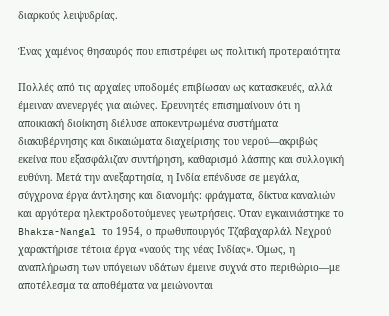διαρκούς λειψυδρίας.

Ένας χαμένος θησαυρός που επιστρέφει ως πολιτική προτεραιότητα

Πολλές από τις αρχαίες υποδομές επιβίωσαν ως κατασκευές, αλλά έμειναν ανενεργές για αιώνες. Ερευνητές επισημαίνουν ότι η αποικιακή διοίκηση διέλυσε αποκεντρωμένα συστήματα διακυβέρνησης και δικαιώματα διαχείρισης του νερού—ακριβώς εκείνα που εξασφάλιζαν συντήρηση, καθαρισμό λάσπης και συλλογική ευθύνη. Μετά την ανεξαρτησία, η Ινδία επένδυσε σε μεγάλα, σύγχρονα έργα άντλησης και διανομής: φράγματα, δίκτυα καναλιών και αργότερα ηλεκτροδοτούμενες γεωτρήσεις. Όταν εγκαινιάστηκε το Bhakra-Nangal το 1954, ο πρωθυπουργός Τζαβαχαρλάλ Νεχρού χαρακτήρισε τέτοια έργα «ναούς της νέας Ινδίας». Όμως, η αναπλήρωση των υπόγειων υδάτων έμεινε συχνά στο περιθώριο—με αποτέλεσμα τα αποθέματα να μειώνονται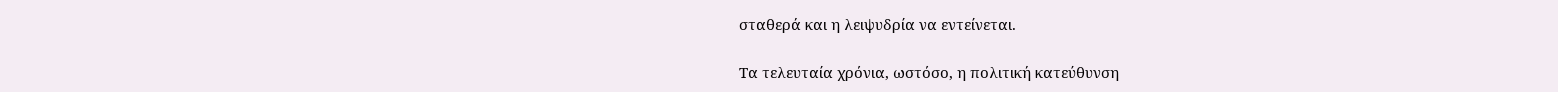σταθερά και η λειψυδρία να εντείνεται.

Τα τελευταία χρόνια, ωστόσο, η πολιτική κατεύθυνση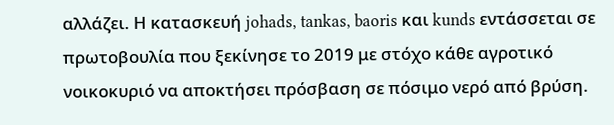αλλάζει. Η κατασκευή johads, tankas, baoris και kunds εντάσσεται σε πρωτοβουλία που ξεκίνησε το 2019 με στόχο κάθε αγροτικό νοικοκυριό να αποκτήσει πρόσβαση σε πόσιμο νερό από βρύση.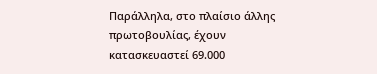Παράλληλα, στο πλαίσιο άλλης πρωτοβουλίας, έχουν κατασκευαστεί 69.000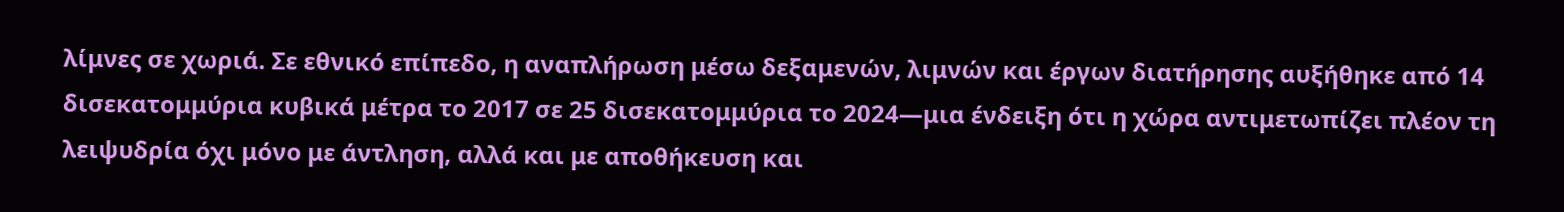λίμνες σε χωριά. Σε εθνικό επίπεδο, η αναπλήρωση μέσω δεξαμενών, λιμνών και έργων διατήρησης αυξήθηκε από 14 δισεκατομμύρια κυβικά μέτρα το 2017 σε 25 δισεκατομμύρια το 2024—μια ένδειξη ότι η χώρα αντιμετωπίζει πλέον τη λειψυδρία όχι μόνο με άντληση, αλλά και με αποθήκευση και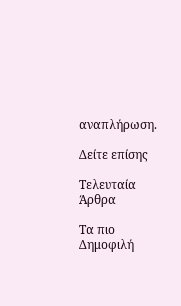αναπλήρωση.

Δείτε επίσης

Τελευταία Άρθρα

Τα πιο Δημοφιλή